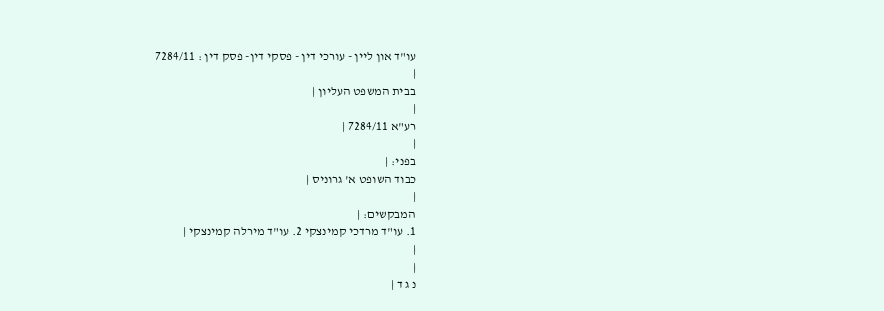עו"ד און ליין - עורכי דין - פסקי דין- פסק דין : 7284/11
|
בבית המשפט העליון |
|
רע"א 7284/11 |
|
בפני: |
כבוד השופט א' גרוניס |
|
המבקשים: |
1. עו"ד מרדכי קמינצקי 2. עו"ד מירלה קמינצקי |
|
|
נ ג ד |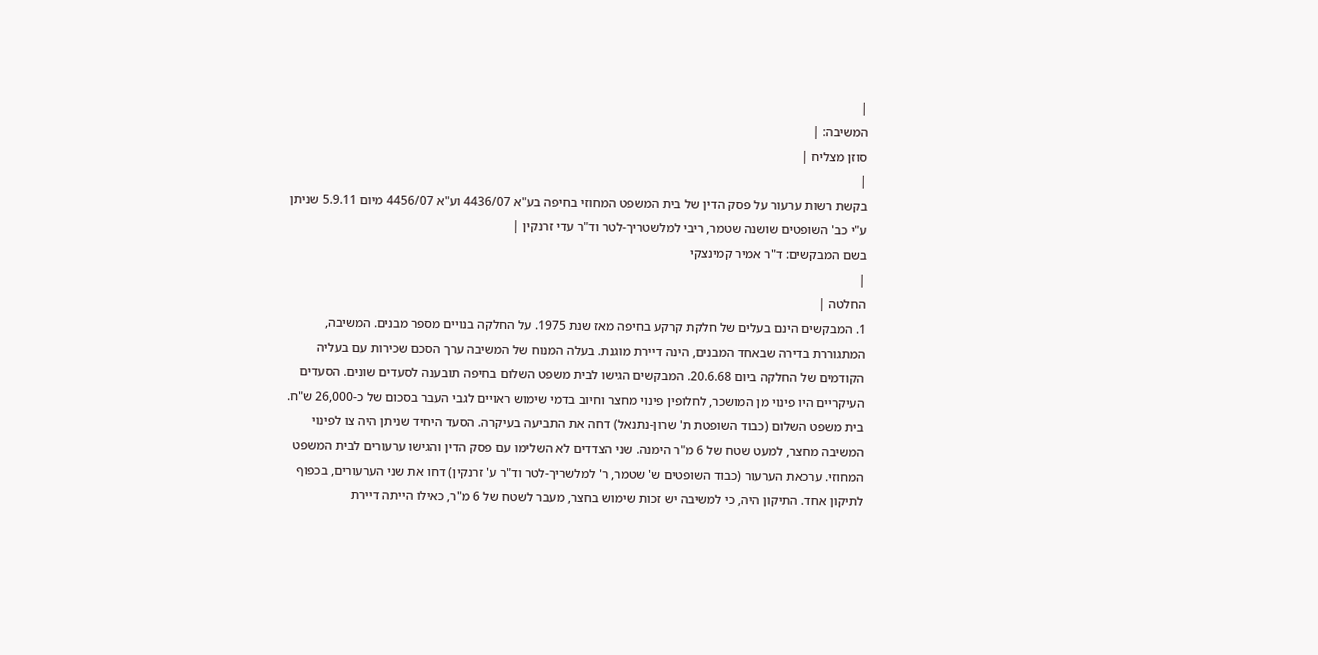|
המשיבה: |
סוזן מצליח |
|
בקשת רשות ערעור על פסק הדין של בית המשפט המחוזי בחיפה בע"א 4436/07 וע"א 4456/07 מיום 5.9.11 שניתן ע"י כב' השופטים שושנה שטמר, ריבי למלשטריך-לטר וד"ר עדי זרנקין |
בשם המבקשים: ד"ר אמיר קמינצקי
|
החלטה |
1. המבקשים הינם בעלים של חלקת קרקע בחיפה מאז שנת 1975. על החלקה בנויים מספר מבנים. המשיבה, המתגוררת בדירה שבאחד המבנים, הינה דיירת מוגנת. בעלה המנוח של המשיבה ערך הסכם שכירות עם בעליה הקודמים של החלקה ביום 20.6.68. המבקשים הגישו לבית משפט השלום בחיפה תובענה לסעדים שונים. הסעדים העיקריים היו פינוי מן המושכר, לחלופין פינוי מחצר וחיוב בדמי שימוש ראויים לגבי העבר בסכום של כ-26,000 ש"ח. בית משפט השלום (כבוד השופטת ת' שרון-נתנאל) דחה את התביעה בעיקרה. הסעד היחיד שניתן היה צו לפינוי המשיבה מחצר, למעט שטח של 6 מ"ר הימנה. שני הצדדים לא השלימו עם פסק הדין והגישו ערעורים לבית המשפט המחוזי. ערכאת הערעור (כבוד השופטים ש' שטמר, ר' למלשריך-לטר וד"ר ע' זרנקין) דחו את שני הערעורים, בכפוף לתיקון אחד. התיקון היה, כי למשיבה יש זכות שימוש בחצר, מעבר לשטח של 6 מ"ר, כאילו הייתה דיירת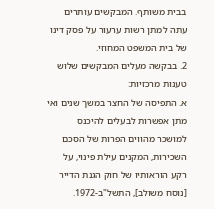בבית משותף. המבקשים עותרים עתה למתן רשות ערעור על פסק דינו של בית המשפט המחוזי.
2. בבקשה מעלים המבקשים שלוש טענות מרכזיות:
א. התפיסה של החצר במשך שנים ואי מתן אפשרות לבעלים להיכנס למושכר מהווים הפרות של הסכם השכירות, המקנים עילת פינוי, על רקע הוראותיו של חוק הגנת הדייר [נוסח משולב], התשל"ב-1972.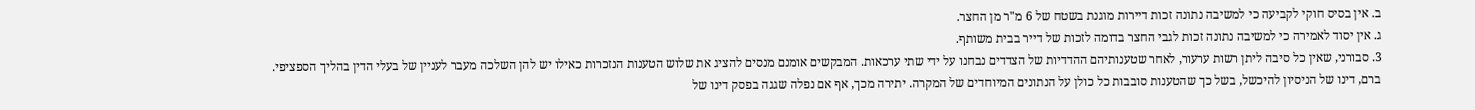ב. אין בסיס חוקי לקביעה כי למשיבה נתונה זכות דיירות מוגנת בשטח של 6 מ"ר מן החצר.
ג. אין יסוד לאמירה כי למשיבה נתונה זכות לגבי החצר בדומה לזכות של דייר בבית משותף.
3. סבורני, שאין כל סיבה ליתן רשות ערעור, לאחר שטענותיהם ההדדיות של הצדדים נבחנו על ידי שתי ערכאות. המבקשים אומנם מנסים להציג את שלוש הטענות הנזכרות כאילו יש להן השלכה מעבר לעניין של בעלי הדין בהליך הספציפי. ברם, דינו של הניסיון להיכשל, בשל כך שהטענות סובבות כל כולן על הנתונים המיוחדים של המקרה. יתירה מכך, אף אם נפלה שגגה בפסק דינו של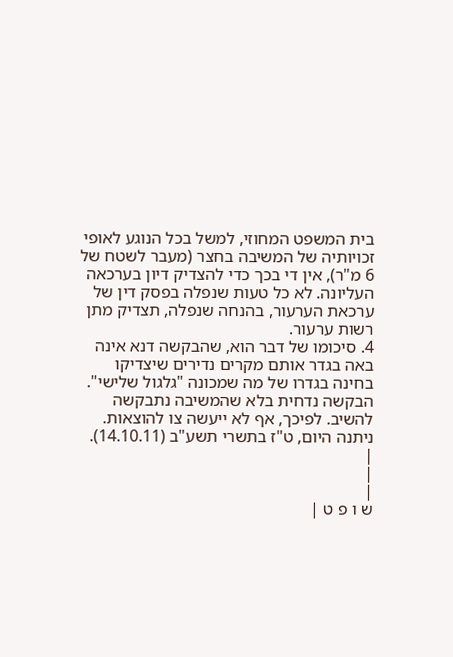בית המשפט המחוזי, למשל בכל הנוגע לאופי זכויותיה של המשיבה בחצר (מעבר לשטח של 6 מ"ר), אין די בכך כדי להצדיק דיון בערכאה העליונה. לא כל טעות שנפלה בפסק דין של ערכאת הערעור, בהנחה שנפלה, תצדיק מתן רשות ערעור.
4. סיכומו של דבר הוא, שהבקשה דנא אינה באה בגדר אותם מקרים נדירים שיצדיקו בחינה בגדרו של מה שמכונה "גלגול שלישי". הבקשה נדחית בלא שהמשיבה נתבקשה להשיב. לפיכך, אף לא ייעשה צו להוצאות.
ניתנה היום, ט"ז בתשרי תשע"ב (14.10.11).
|
|
|
ש ו פ ט |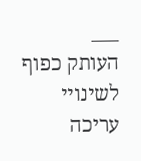___
העותק כפוף לשינויי עריכה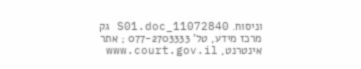וניסוח. 11072840_S01.doc גק
מרכז מידע, טל' 077-2703333 ; אתר אינטרנט, www.court.gov.il